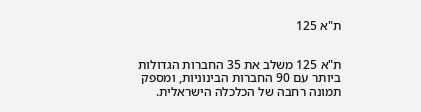ת"א 125


ת"א 125 משלב את 35 החברות הגדולות ביותר עם 90 החברות הבינוניות, ומספק תמונה רחבה של הכלכלה הישראלית.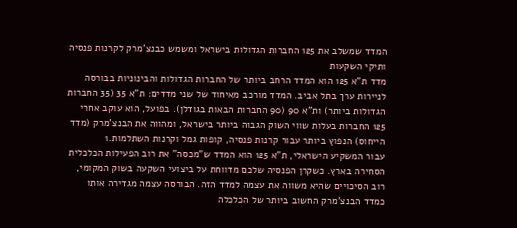המדד שמשלב את 125 החברות הגדולות בישראל ומשמש כבנצ'מרק לקרנות פנסיה ותיקי השקעות
מדד ת"א 125 הוא המדד הרחב ביותר של החברות הגדולות והבינוניות בבורסה לניירות ערך בתל אביב. המדד מורכב מאיחוד של שני מדדים: ת"א 35 (35 החברות הגדולות ביותר) ות"א 90 (90 החברות הבאות בגודלן). בפועל, הוא עוקב אחרי 125 החברות בעלות שווי השוק הגבוה ביותר בישראל, ומהווה את הבנצ'מרק (מדד הייחוס) הנפוץ ביותר עבור קרנות פנסיה, קופות גמל וקרנות השתלמות.1
עבור המשקיע הישראלי, ת"א 125 הוא המדד ש"מכסה" את רוב הפעילות הכלכלית הסחירה בארץ. כשקרן הפנסיה שלכם מדווחת על ביצועי השקעה בשוק המקומי, רוב הסיכויים שהיא משווה את עצמה למדד הזה. הבורסה עצמה מגדירה אותו כמדד הבנצ'מרק החשוב ביותר של הכלכלה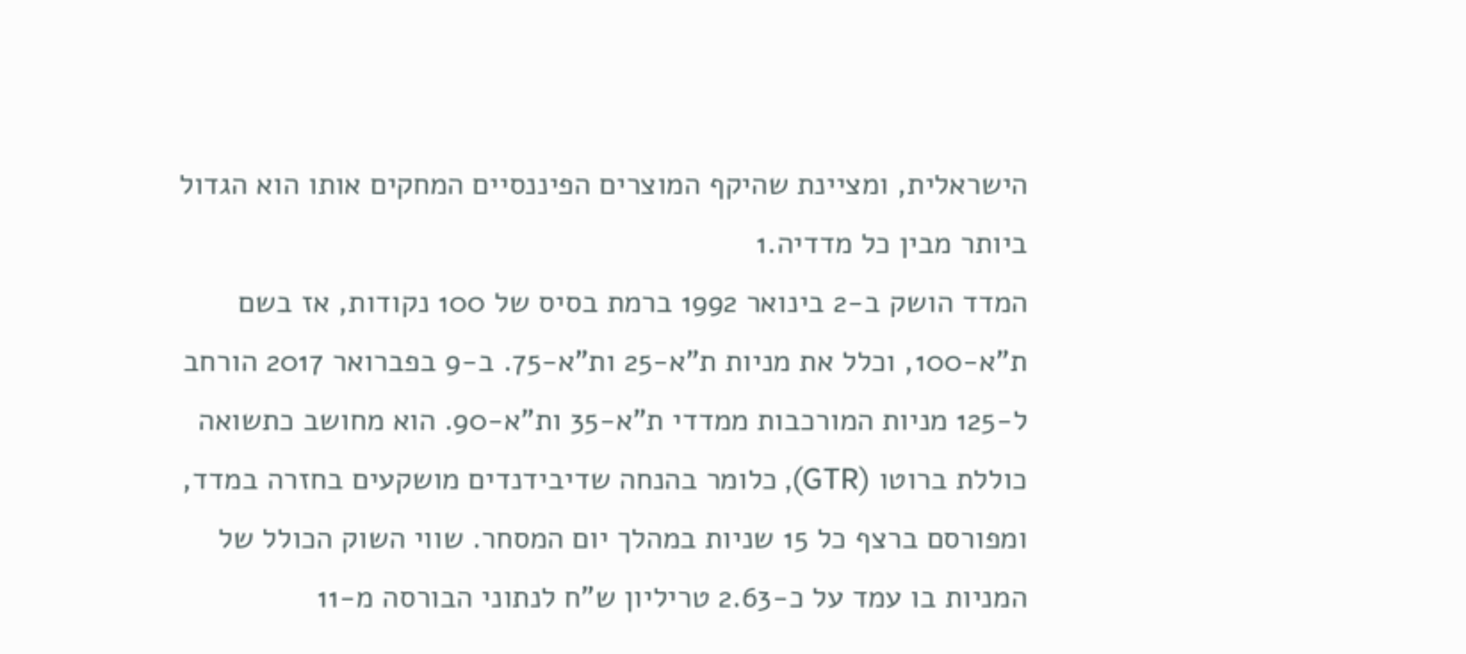הישראלית, ומציינת שהיקף המוצרים הפיננסיים המחקים אותו הוא הגדול ביותר מבין כל מדדיה.1
המדד הושק ב-2 בינואר 1992 ברמת בסיס של 100 נקודות, אז בשם ת"א-100, וכלל את מניות ת"א-25 ות"א-75. ב-9 בפברואר 2017 הורחב ל-125 מניות המורכבות ממדדי ת"א-35 ות"א-90. הוא מחושב כתשואה כוללת ברוטו (GTR), כלומר בהנחה שדיבידנדים מושקעים בחזרה במדד, ומפורסם ברצף כל 15 שניות במהלך יום המסחר. שווי השוק הכולל של המניות בו עמד על כ-2.63 טריליון ש"ח לנתוני הבורסה מ-11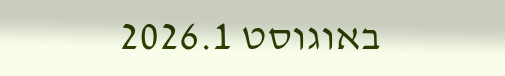באוגוסט 2026.1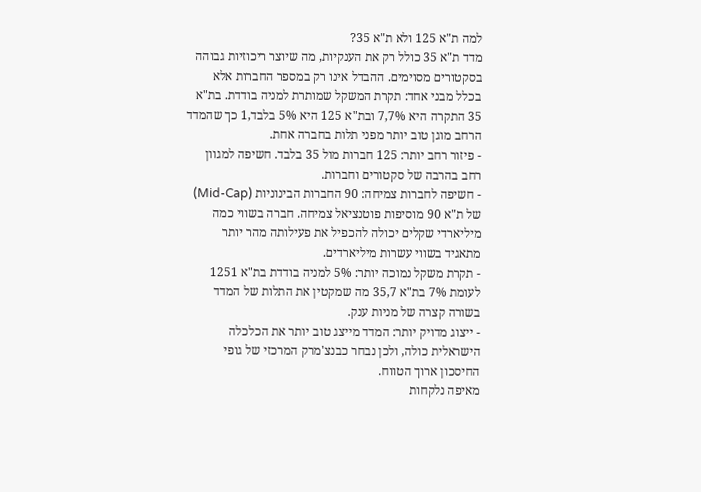למה ת"א 125 ולא ת"א 35?
מדד ת"א 35 כולל רק את הענקיות, מה שיוצר ריכוזיות גבוהה בסקטורים מסוימים. ההבדל אינו רק במספר החברות אלא בכלל מבני אחד: תקרת המשקל שמותרת למניה בודדת. בת"א 35 התקרה היא 7%,7 ובת"א 125 היא 5% בלבד,1 כך שהמדד הרחב מוגן טוב יותר מפני תלות בחברה אחת.
- פיזור רחב יותר: 125 חברות מול 35 בלבד. חשיפה למגוון רחב בהרבה של סקטורים וחברות.
- חשיפה לחברות צמיחה: 90 החברות הבינוניות (Mid-Cap) של ת"א 90 מוסיפות פוטנציאל צמיחה. חברה בשווי כמה מיליארדי שקלים יכולה להכפיל את פעילותה מהר יותר מתאגיד בשווי עשרות מיליארדים.
- תקרת משקל נמוכה יותר: 5% למניה בודדת בת"א 1251 לעומת 7% בת"א 35,7 מה שמקטין את התלות של המדד בשורה קצרה של מניות ענק.
- ייצוג מדויק יותר: המדד מייצג טוב יותר את הכלכלה הישראלית כולה, ולכן נבחר כבנצ'מרק המרכזי של גופי החיסכון ארוך הטווח.
מאיפה נלקחות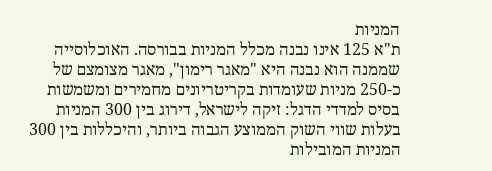המניות
ת"א 125 אינו נבנה מכלל המניות בבורסה. האוכלוסייה שממנה הוא נבנה היא "מאגר רימון", מאגר מצומצם של כ-250 מניות שעומדות בקריטריונים מחמירים ומשמשות בסיס למדדי הדגל: זיקה לישראל, דירוג בין 300 המניות בעלות שווי השוק הממוצע הגבוה ביותר, והיכללות בין 300 המניות המובילות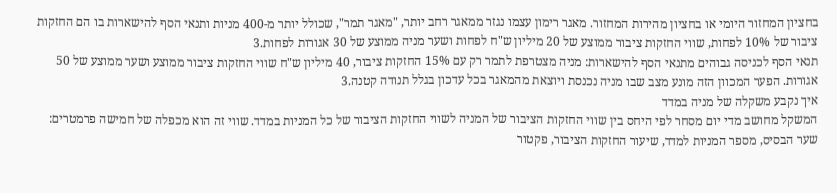בחציון המחזור היומי או בחציון מהירות המחזור. מאגר רימון עצמו נגזר ממאגר רחב יותר, "מאגר תמר", שכולל יותר מ-400 מניות ותנאי הסף להישארות בו הם החזקות ציבור של 10% לפחות, שווי החזקות ציבור ממוצע של 20 מיליון ש"ח לפחות ושער מניה ממוצע של 30 אגורות לפחות.3
תנאי הסף לכניסה גבוהים מתנאי הסף להישארות: מניה מצטרפת לתמר רק עם 15% החזקות ציבור, 40 מיליון ש"ח שווי החזקות ציבור ממוצע ושער ממוצע של 50 אגורות. הפער המכוון הזה מונע מצב שבו מניה נכנסת ויוצאת מהמאגר בכל עדכון בגלל תנודה קטנה.3
איך נקבע משקלה של מניה במדד
המשקל מחושב מדי יום מסחר לפי היחס בין שווי החזקות הציבור של המניה לשווי החזקות הציבור של כל המניות במדד. שווי זה הוא מכפלה של חמישה פרמטרים: שער הבסיס, מספר המניות למדד, שיעור החזקות הציבור, פקטור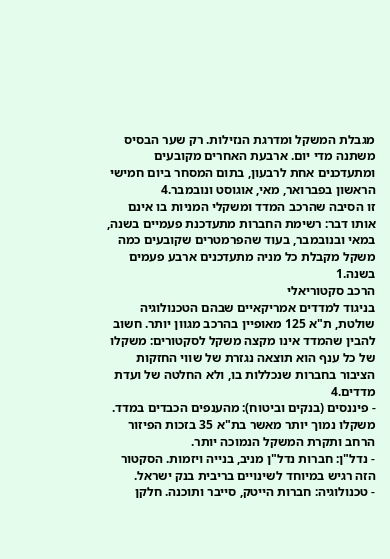מגבלת המשקל ומדרגת הנזילות. רק שער הבסיס משתנה מדי יום. ארבעת האחרים מקובעים ומתעדכנים אחת לרבעון, בתום המסחר ביום חמישי הראשון בפברואר, מאי, אוגוסט ונובמבר.4
זו הסיבה שהרכב המדד ומשקלי המניות בו אינם אותו דבר: רשימת החברות מתעדכנת פעמיים בשנה, במאי ובנובמבר, בעוד שהפרמטרים שקובעים כמה משקל מקבלת כל מניה מתעדכנים ארבע פעמים בשנה.1
הרכב סקטוריאלי
בניגוד למדדים אמריקאיים שבהם הטכנולוגיה שולטת, ת"א 125 מאופיין בהרכב מגוון יותר. חשוב להבין שהמדד אינו מקצה משקל לסקטורים: משקלו של כל ענף הוא תוצאה נגזרת של שווי החזקות הציבור בחברות שנכללות בו, ולא החלטה של ועדת מדדים.4
- פיננסים (בנקים וביטוח): מהענפים הכבדים במדד. משקלו נמוך יותר מאשר בת"א 35 בזכות הפיזור הרחב ותקרת המשקל הנמוכה יותר.
- נדל"ן: חברות נדל"ן מניב, בנייה ויזמות. הסקטור הזה רגיש במיוחד לשינויים בריבית בנק ישראל.
- טכנולוגיה: חברות הייטק, סייבר ותוכנה. חלקן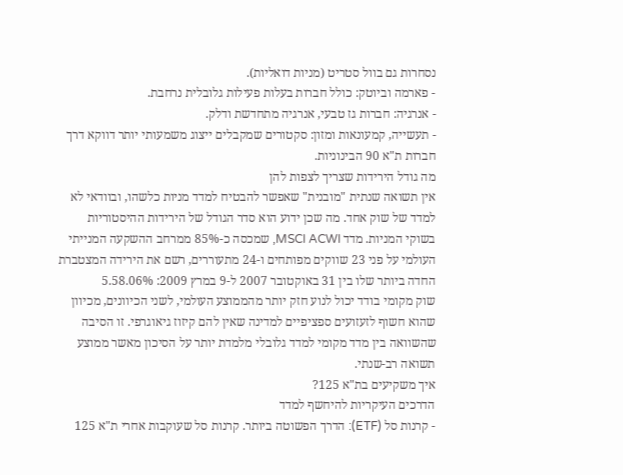נסחרות גם בוול סטריט (מניות דואליות).
- פארמה וביוטק: כולל חברות בעלות פעילות גלובלית נרחבת.
- אנרגיה: חברות גז טבעי, אנרגיה מתחדשת ודלק.
- תעשייה, קמעונאות ומזון: סקטורים שמקבלים ייצוג משמעותי יותר דווקא דרך חברות ת"א 90 הבינוניות.
מה גודל הירידות שצריך לצפות להן
אין תשואה שנתית "מובנית" שאפשר להבטיח למדד מניות כלשהו, ובוודאי לא למדד של שוק אחד. מה שכן ידוע הוא סדר הגודל של הירידות ההיסטוריות בשוקי המניות. מדד MSCI ACWI, שמכסה כ-85% ממרחב ההשקעה המנייתי העולמי על פני 23 שווקים מפותחים ו-24 מתעוררים, רשם את הירידה המצטברת החדה ביותר שלו בין 31 באוקטובר 2007 ל-9 במרץ 2009: 58.06%.5
שוק מקומי בודד יכול לנוע חזק יותר מהממוצע העולמי, לשני הכיוונים, מכיוון שהוא חשוף לזעזועים ספציפיים למדינה שאין להם קיזוז גיאוגרפי. זו הסיבה שהשוואה בין מדד מקומי למדד גלובלי מלמדת יותר על הסיכון מאשר ממוצע תשואה רב-שנתי.
איך משקיעים בת"א 125?
הדרכים העיקריות להיחשף למדד
- קרנות סל (ETF): הדרך הפשוטה ביותר. קרנות סל שעוקבות אחרי ת"א 125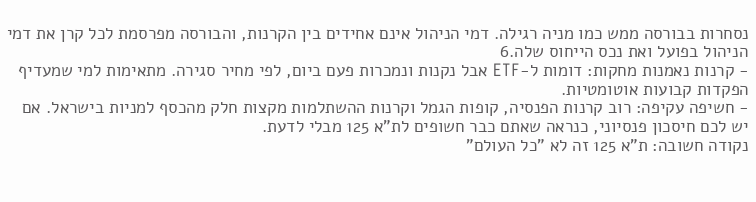נסחרות בבורסה ממש כמו מניה רגילה. דמי הניהול אינם אחידים בין הקרנות, והבורסה מפרסמת לכל קרן את דמי הניהול בפועל ואת נכס הייחוס שלה.6
- קרנות נאמנות מחקות: דומות ל-ETF אבל נקנות ונמכרות פעם ביום, לפי מחיר סגירה. מתאימות למי שמעדיף הפקדות קבועות אוטומטיות.
- חשיפה עקיפה: רוב קרנות הפנסיה, קופות הגמל וקרנות ההשתלמות מקצות חלק מהכסף למניות בישראל. אם יש לכם חיסכון פנסיוני, כנראה שאתם כבר חשופים לת"א 125 מבלי לדעת.
נקודה חשובה: ת"א 125 זה לא "כל העולם"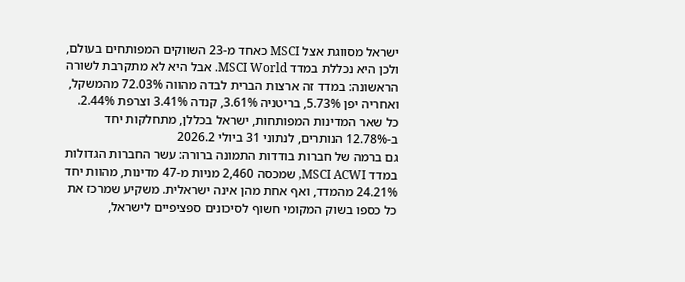ישראל מסווגת אצל MSCI כאחד מ-23 השווקים המפותחים בעולם, ולכן היא נכללת במדד MSCI World. אבל היא לא מתקרבת לשורה הראשונה: במדד זה ארצות הברית לבדה מהווה 72.03% מהמשקל, ואחריה יפן 5.73%, בריטניה 3.61%, קנדה 3.41% וצרפת 2.44%. כל שאר המדינות המפותחות, ישראל בכללן, מתחלקות יחד ב-12.78% הנותרים, לנתוני 31 ביולי 2026.2
גם ברמה של חברות בודדות התמונה ברורה: עשר החברות הגדולות במדד MSCI ACWI, שמכסה 2,460 מניות מ-47 מדינות, מהוות יחד 24.21% מהמדד, ואף אחת מהן אינה ישראלית. משקיע שמרכז את כל כספו בשוק המקומי חשוף לסיכונים ספציפיים לישראל,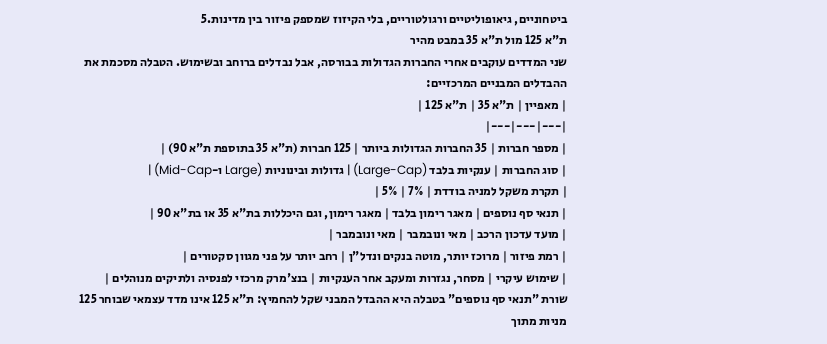ביטחוניים, גיאופוליטיים ורגולטוריים, בלי הקיזוז שמספק פיזור בין מדינות.5
ת"א 125 מול ת"א 35 במבט מהיר
שני המדדים עוקבים אחרי החברות הגדולות בבורסה, אבל נבדלים ברוחב ובשימוש. הטבלה מסכמת את ההבדלים המבניים המרכזיים:
| מאפיין | ת"א 35 | ת"א 125 |
|---|---|---|
| מספר חברות | 35 החברות הגדולות ביותר | 125 חברות (ת"א 35 בתוספת ת"א 90) |
| סוג החברות | ענקיות בלבד (Large-Cap) | גדולות ובינוניות (Large ו-Mid-Cap) |
| תקרת משקל למניה בודדת | 7% | 5% |
| תנאי סף נוספים | מאגר רימון בלבד | מאגר רימון, וגם היכללות בת"א 35 או בת"א 90 |
| מועד עדכון הרכב | מאי ונובמבר | מאי ונובמבר |
| רמת פיזור | מרוכז יותר, מוטה בנקים ונדל"ן | רחב יותר על פני מגוון סקטורים |
| שימוש עיקרי | מסחר, נגזרות ומעקב אחר הענקיות | בנצ'מרק מרכזי לפנסיה ולתיקים מנוהלים |
שורת "תנאי סף נוספים" בטבלה היא ההבדל המבני שקל להחמיץ: ת"א 125 אינו מדד עצמאי שבוחר 125 מניות מתוך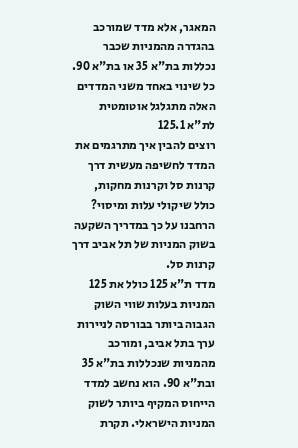המאגר, אלא מדד שמורכב בהגדרה מהמניות שכבר נכללות בת"א 35 או בת"א 90. כל שינוי באחד משני המדדים האלה מתגלגל אוטומטית לת"א 125.1
רוצים להבין איך מתרגמים את המדד לחשיפה מעשית דרך קרנות סל וקרנות מחקות, כולל שיקולי עלות ומיסוי? הרחבנו על כך במדריך השקעה בשוק המניות של תל אביב דרך קרנות סל.
מדד ת"א 125 כולל את 125 המניות בעלות שווי השוק הגבוה ביותר בבורסה לניירות ערך בתל אביב, ומורכב מהמניות שנכללות בת"א 35 ובת"א 90. הוא נחשב למדד הייחוס המקיף ביותר לשוק המניות הישראלי. תקרת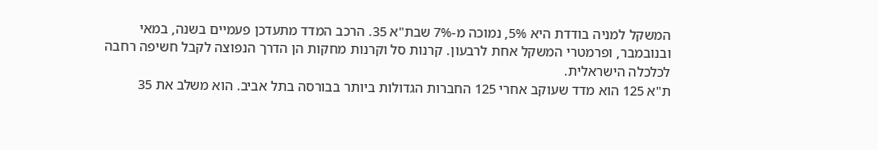המשקל למניה בודדת היא 5%, נמוכה מ-7% שבת"א 35. הרכב המדד מתעדכן פעמיים בשנה, במאי ובנובמבר, ופרמטרי המשקל אחת לרבעון. קרנות סל וקרנות מחקות הן הדרך הנפוצה לקבל חשיפה רחבה לכלכלה הישראלית.
ת"א 125 הוא מדד שעוקב אחרי 125 החברות הגדולות ביותר בבורסה בתל אביב. הוא משלב את 35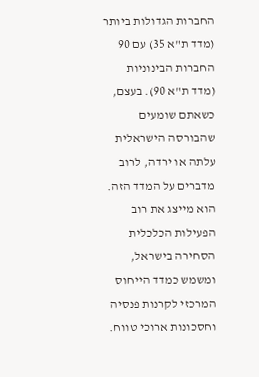החברות הגדולות ביותר (מדד ת"א 35) עם 90 החברות הבינוניות (מדד ת"א 90). בעצם, כשאתם שומעים שהבורסה הישראלית עלתה או ירדה, לרוב מדברים על המדד הזה. הוא מייצג את רוב הפעילות הכלכלית הסחירה בישראל, ומשמש כמדד הייחוס המרכזי לקרנות פנסיה וחסכונות ארוכי טווח.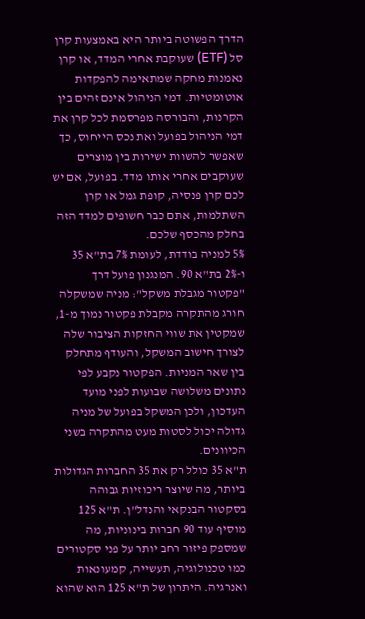הדרך הפשוטה ביותר היא באמצעות קרן סל (ETF) שעוקבת אחרי המדד, או קרן נאמנות מחקה שמתאימה להפקדות אוטומטיות. דמי הניהול אינם זהים בין הקרנות, והבורסה מפרסמת לכל קרן את דמי הניהול בפועל ואת נכס הייחוס, כך שאפשר להשוות ישירות בין מוצרים שעוקבים אחרי אותו מדד. בפועל, אם יש לכם קרן פנסיה, קופת גמל או קרן השתלמות, אתם כבר חשופים למדד הזה בחלק מהכסף שלכם.
5% למניה בודדת, לעומת 7% בת"א 35 ו-2% בת"א 90. המנגנון פועל דרך "פקטור מגבלת משקל": מניה שמשקלה חורג מהתקרה מקבלת פקטור נמוך מ-1, שמקטין את שווי החזקות הציבור שלה לצורך חישוב המשקל, והעודף מתחלק בין שאר המניות. הפקטור נקבע לפי נתונים משלושה שבועות לפני מועד העדכון, ולכן המשקל בפועל של מניה גדולה יכול לסטות מעט מהתקרה בשני הכיוונים.
ת"א 35 כולל רק את 35 החברות הגדולות ביותר, מה שיוצר ריכוזיות גבוהה בסקטור הבנקאי והנדל"ן. ת"א 125 מוסיף עוד 90 חברות בינוניות, מה שמספק פיזור רחב יותר על פני סקטורים כמו טכנולוגיה, תעשייה, קמעונאות ואנרגיה. היתרון של ת"א 125 הוא שהוא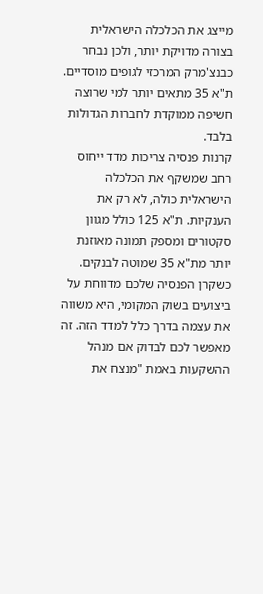מייצג את הכלכלה הישראלית בצורה מדויקת יותר, ולכן נבחר כבנצ'מרק המרכזי לגופים מוסדיים. ת"א 35 מתאים יותר למי שרוצה חשיפה ממוקדת לחברות הגדולות בלבד.
קרנות פנסיה צריכות מדד ייחוס רחב שמשקף את הכלכלה הישראלית כולה, לא רק את הענקיות. ת"א 125 כולל מגוון סקטורים ומספק תמונה מאוזנת יותר מת"א 35 שמוטה לבנקים. כשקרן הפנסיה שלכם מדווחת על ביצועים בשוק המקומי, היא משווה את עצמה בדרך כלל למדד הזה. זה מאפשר לכם לבדוק אם מנהל ההשקעות באמת "מנצח את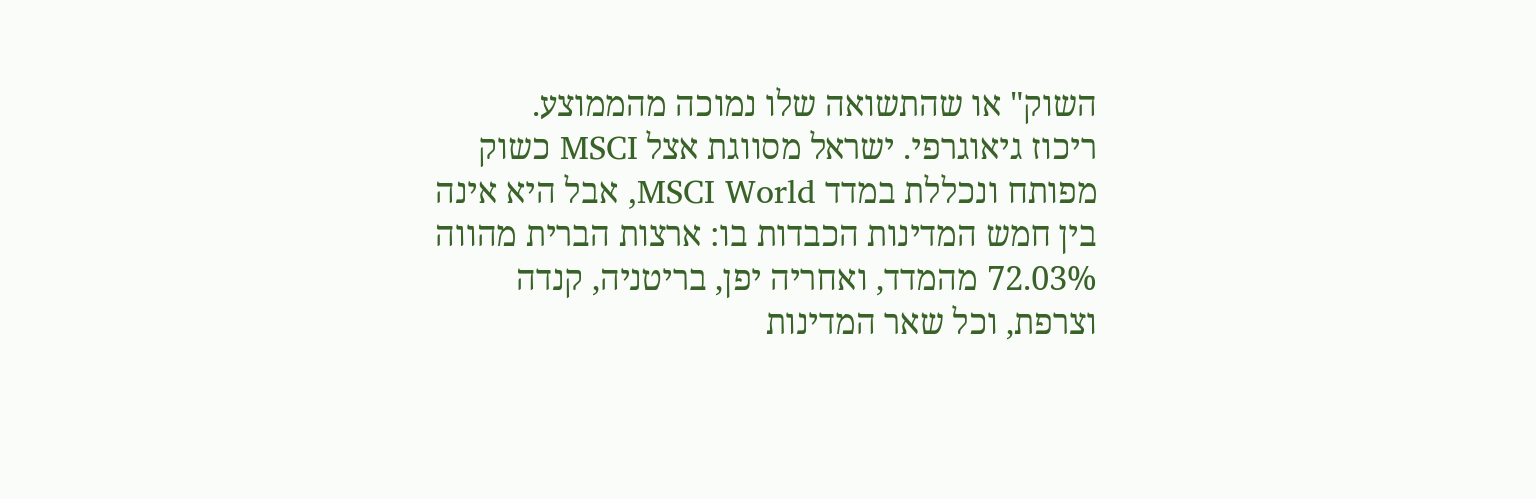השוק" או שהתשואה שלו נמוכה מהממוצע.
ריכוז גיאוגרפי. ישראל מסווגת אצל MSCI כשוק מפותח ונכללת במדד MSCI World, אבל היא אינה בין חמש המדינות הכבדות בו: ארצות הברית מהווה 72.03% מהמדד, ואחריה יפן, בריטניה, קנדה וצרפת, וכל שאר המדינות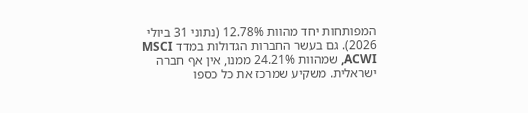המפותחות יחד מהוות 12.78% (נתוני 31 ביולי 2026). גם בעשר החברות הגדולות במדד MSCI ACWI, שמהוות 24.21% ממנו, אין אף חברה ישראלית. משקיע שמרכז את כל כספו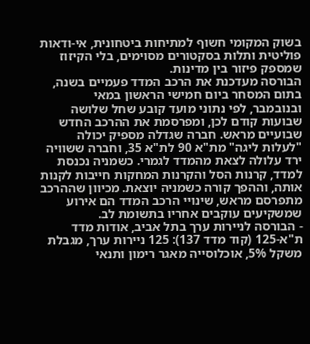בשוק המקומי חשוף למתיחות ביטחונית, אי-ודאות פוליטית ותלות בסקטורים מסוימים, בלי הקיזוז שמספק פיזור בין מדינות.
הבורסה מעדכנת את הרכב המדד פעמיים בשנה, בתום המסחר ביום חמישי הראשון במאי ובנובמבר, לפי נתוני מועד קובע שחל שלושה שבועות קודם לכן, ומפרסמת את ההרכב החדש שבועיים מראש. חברה שגדלה מספיק יכולה "לעלות ליגה" מת"א 90 לת"א 35, וחברה ששוויה ירד עלולה לצאת מהמדד לגמרי. כשמניה נכנסת למדד, קרנות הסל והקרנות המחקות חייבות לקנות אותה, וההפך קורה כשמניה יוצאת. מכיוון שההרכב מתפרסם מראש, שינויי הרכב המדד הם אירוע שמשקיעים עוקבים אחריו בתשומת לב.
- הבורסה לניירות ערך בתל אביב, אודות מדד ת"א-125 (קוד מדד 137): 125 ניירות ערך, מגבלת משקל 5%, אוכלוסייה מאגר רימון ותנאי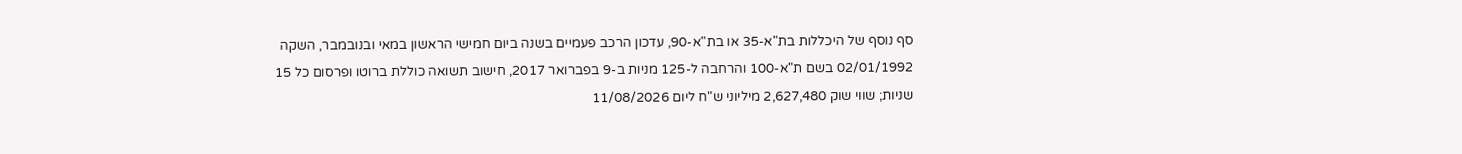סף נוסף של היכללות בת"א-35 או בת"א-90, עדכון הרכב פעמיים בשנה ביום חמישי הראשון במאי ובנובמבר, השקה 02/01/1992 בשם ת"א-100 והרחבה ל-125 מניות ב-9 בפברואר 2017, חישוב תשואה כוללת ברוטו ופרסום כל 15 שניות; שווי שוק 2,627,480 מיליוני ש"ח ליום 11/08/2026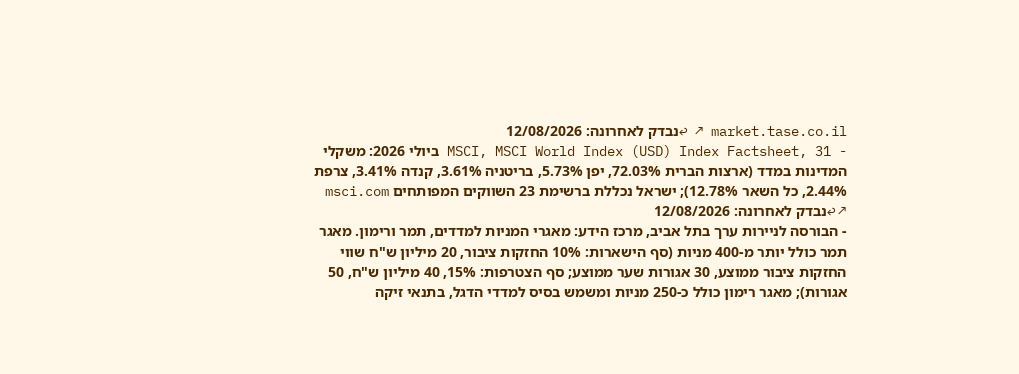market.tase.co.il ↗ ↩נבדק לאחרונה: 12/08/2026
- MSCI, MSCI World Index (USD) Index Factsheet, 31 ביולי 2026: משקלי המדינות במדד (ארצות הברית 72.03%, יפן 5.73%, בריטניה 3.61%, קנדה 3.41%, צרפת 2.44%, כל השאר 12.78%); ישראל נכללת ברשימת 23 השווקים המפותחים msci.com ↗ ↩נבדק לאחרונה: 12/08/2026
- הבורסה לניירות ערך בתל אביב, מרכז הידע: מאגרי המניות למדדים, תמר ורימון. מאגר תמר כולל יותר מ-400 מניות (סף הישארות: 10% החזקות ציבור, 20 מיליון ש"ח שווי החזקות ציבור ממוצע, 30 אגורות שער ממוצע; סף הצטרפות: 15%, 40 מיליון ש"ח, 50 אגורות); מאגר רימון כולל כ-250 מניות ומשמש בסיס למדדי הדגל, בתנאי זיקה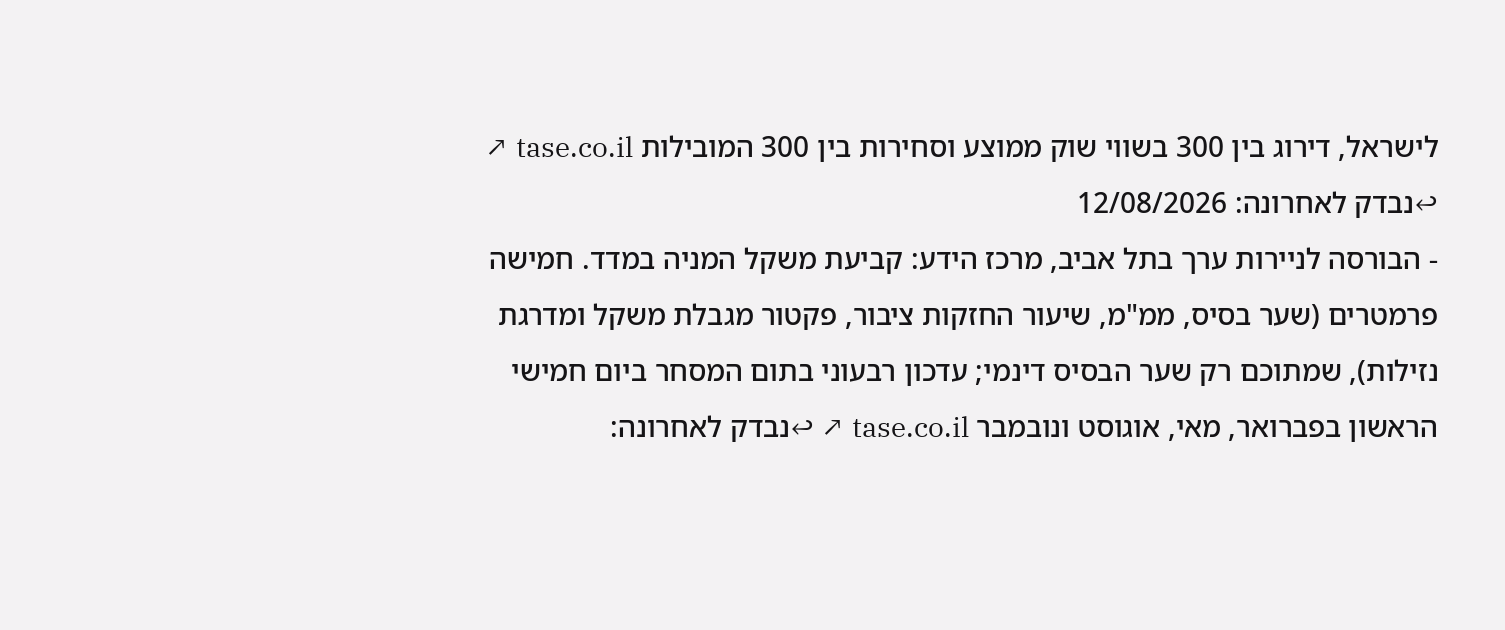לישראל, דירוג בין 300 בשווי שוק ממוצע וסחירות בין 300 המובילות tase.co.il ↗ ↩נבדק לאחרונה: 12/08/2026
- הבורסה לניירות ערך בתל אביב, מרכז הידע: קביעת משקל המניה במדד. חמישה פרמטרים (שער בסיס, ממ"מ, שיעור החזקות ציבור, פקטור מגבלת משקל ומדרגת נזילות), שמתוכם רק שער הבסיס דינמי; עדכון רבעוני בתום המסחר ביום חמישי הראשון בפברואר, מאי, אוגוסט ונובמבר tase.co.il ↗ ↩נבדק לאחרונה: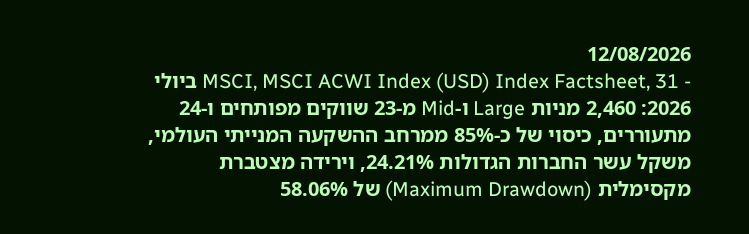12/08/2026
- MSCI, MSCI ACWI Index (USD) Index Factsheet, 31 ביולי 2026: 2,460 מניות Large ו-Mid מ-23 שווקים מפותחים ו-24 מתעוררים, כיסוי של כ-85% ממרחב ההשקעה המנייתי העולמי, משקל עשר החברות הגדולות 24.21%, וירידה מצטברת מקסימלית (Maximum Drawdown) של 58.06%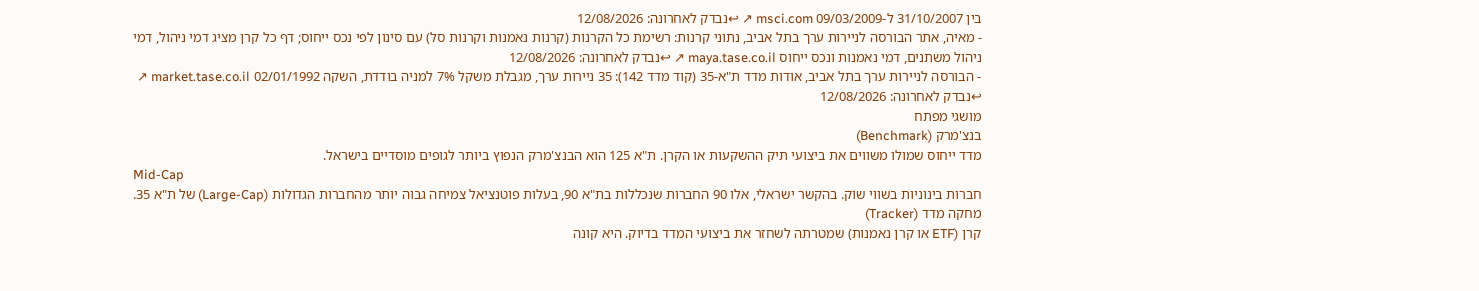בין 31/10/2007 ל-09/03/2009 msci.com ↗ ↩נבדק לאחרונה: 12/08/2026
- מאיה, אתר הבורסה לניירות ערך בתל אביב, נתוני קרנות: רשימת כל הקרנות (קרנות נאמנות וקרנות סל) עם סינון לפי נכס ייחוס; דף כל קרן מציג דמי ניהול, דמי ניהול משתנים, דמי נאמנות ונכס ייחוס maya.tase.co.il ↗ ↩נבדק לאחרונה: 12/08/2026
- הבורסה לניירות ערך בתל אביב, אודות מדד ת"א-35 (קוד מדד 142): 35 ניירות ערך, מגבלת משקל 7% למניה בודדת, השקה 02/01/1992 market.tase.co.il ↗ ↩נבדק לאחרונה: 12/08/2026
מושגי מפתח
בנצ'מרק (Benchmark)
מדד ייחוס שמולו משווים את ביצועי תיק ההשקעות או הקרן. ת"א 125 הוא הבנצ'מרק הנפוץ ביותר לגופים מוסדיים בישראל.
Mid-Cap
חברות בינוניות בשווי שוק. בהקשר ישראלי, אלו 90 החברות שנכללות בת"א 90, בעלות פוטנציאל צמיחה גבוה יותר מהחברות הגדולות (Large-Cap) של ת"א 35.
מחקה מדד (Tracker)
קרן (ETF או קרן נאמנות) שמטרתה לשחזר את ביצועי המדד בדיוק. היא קונה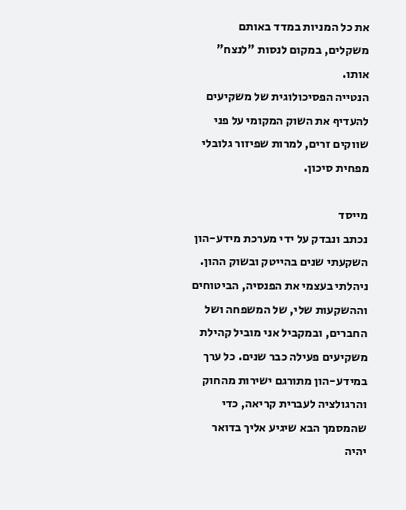את כל המניות במדד באותם משקלים, במקום לנסות "לנצח" אותו.
הנטייה הפסיכולוגית של משקיעים להעדיף את השוק המקומי על פני שווקים זרים, למרות שפיזור גלובלי מפחית סיכון.

מייסד
נכתב ונבדק על ידי מערכת מידע-הון
השקעתי שנים בהייטק ובשוק ההון. ניהלתי בעצמי את הפנסיה, הביטוחים וההשקעות שלי, של המשפחה ושל החברים, ובמקביל אני מוביל קהילת משקיעים פעילה כבר שנים. כל ערך במידע-הון מתורגם ישירות מהחוק והרגולציה לעברית קריאה, כדי שהמסמך הבא שיגיע אליך בדואר יהיה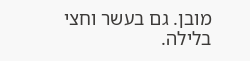מובן. גם בעשר וחצי בלילה.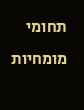תחומי מומחיות